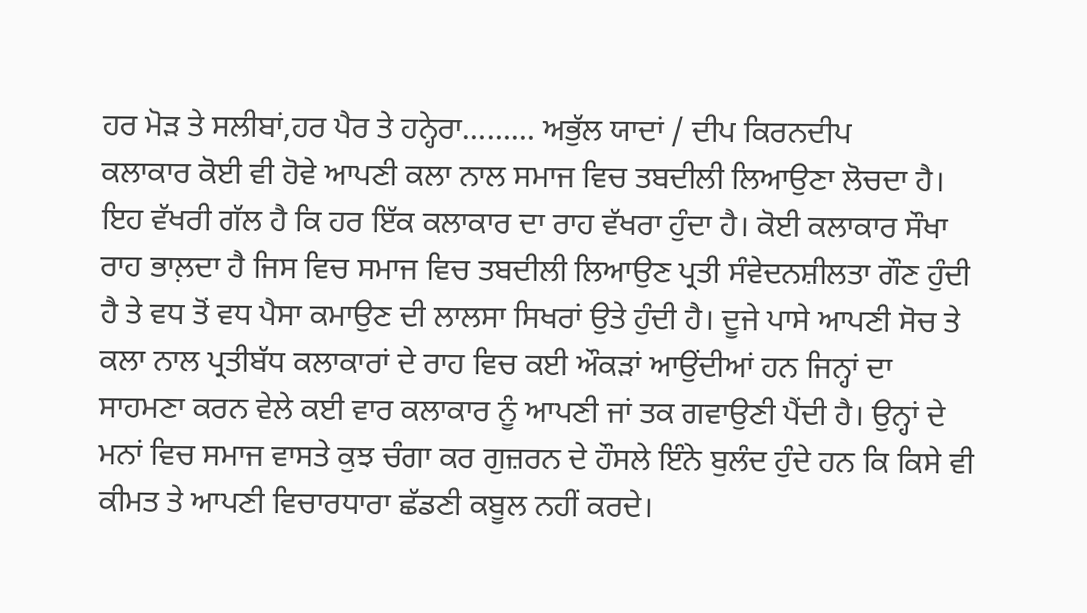ਹਰ ਮੋੜ ਤੇ ਸਲੀਬਾਂ,ਹਰ ਪੈਰ ਤੇ ਹਨ੍ਹੇਰਾ……… ਅਭੁੱਲ ਯਾਦਾਂ / ਦੀਪ ਕਿਰਨਦੀਪ
ਕਲਾਕਾਰ ਕੋਈ ਵੀ ਹੋਵੇ ਆਪਣੀ ਕਲਾ ਨਾਲ ਸਮਾਜ ਵਿਚ ਤਬਦੀਲੀ ਲਿਆਉਣਾ ਲੋਚਦਾ ਹੈ। ਇਹ ਵੱਖਰੀ ਗੱਲ ਹੈ ਕਿ ਹਰ ਇੱਕ ਕਲਾਕਾਰ ਦਾ ਰਾਹ ਵੱਖਰਾ ਹੁੰਦਾ ਹੈ। ਕੋਈ ਕਲਾਕਾਰ ਸੌਖਾ ਰਾਹ ਭਾਲ਼ਦਾ ਹੈ ਜਿਸ ਵਿਚ ਸਮਾਜ ਵਿਚ ਤਬਦੀਲੀ ਲਿਆਉਣ ਪ੍ਰਤੀ ਸੰਵੇਦਨਸ਼ੀਲਤਾ ਗੌਣ ਹੁੰਦੀ ਹੈ ਤੇ ਵਧ ਤੋਂ ਵਧ ਪੈਸਾ ਕਮਾਉਣ ਦੀ ਲਾਲਸਾ ਸਿਖਰਾਂ ਉਤੇ ਹੁੰਦੀ ਹੈ। ਦੂਜੇ ਪਾਸੇ ਆਪਣੀ ਸੋਚ ਤੇ ਕਲਾ ਨਾਲ ਪ੍ਰਤੀਬੱਧ ਕਲਾਕਾਰਾਂ ਦੇ ਰਾਹ ਵਿਚ ਕਈ ਔਕੜਾਂ ਆਉਂਦੀਆਂ ਹਨ ਜਿਨ੍ਹਾਂ ਦਾ ਸਾਹਮਣਾ ਕਰਨ ਵੇਲੇ ਕਈ ਵਾਰ ਕਲਾਕਾਰ ਨੂੰ ਆਪਣੀ ਜਾਂ ਤਕ ਗਵਾਉਣੀ ਪੈਂਦੀ ਹੈ। ਉਨ੍ਹਾਂ ਦੇ ਮਨਾਂ ਵਿਚ ਸਮਾਜ ਵਾਸਤੇ ਕੁਝ ਚੰਗਾ ਕਰ ਗੁਜ਼ਰਨ ਦੇ ਹੌਸਲੇ ਇੰਨੇ ਬੁਲੰਦ ਹੁੰਦੇ ਹਨ ਕਿ ਕਿਸੇ ਵੀ ਕੀਮਤ ਤੇ ਆਪਣੀ ਵਿਚਾਰਧਾਰਾ ਛੱਡਣੀ ਕਬੂਲ ਨਹੀਂ ਕਰਦੇ।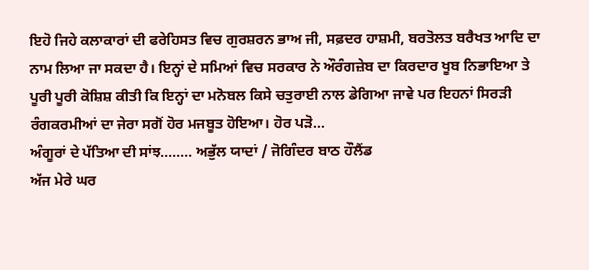ਇਹੋ ਜਿਹੇ ਕਲਾਕਾਰਾਂ ਦੀ ਫਰੇਹਿਸਤ ਵਿਚ ਗੁਰਸ਼ਰਨ ਭਾਅ ਜੀ, ਸਫ਼ਦਰ ਹਾਸ਼ਮੀ, ਬਰਤੋਲਤ ਬਰੈਖਤ ਆਦਿ ਦਾ ਨਾਮ ਲਿਆ ਜਾ ਸਕਦਾ ਹੈ। ਇਨ੍ਹਾਂ ਦੇ ਸਮਿਆਂ ਵਿਚ ਸਰਕਾਰ ਨੇ ਔਰੰਗਜ਼ੇਬ ਦਾ ਕਿਰਦਾਰ ਖੂਬ ਨਿਭਾਇਆ ਤੇ ਪੂਰੀ ਪੂਰੀ ਕੋਸ਼ਿਸ਼ ਕੀਤੀ ਕਿ ਇਨ੍ਹਾਂ ਦਾ ਮਨੋਬਲ ਕਿਸੇ ਚਤੁਰਾਈ ਨਾਲ ਡੇਗਿਆ ਜਾਵੇ ਪਰ ਇਹਨਾਂ ਸਿਰੜੀ ਰੰਗਕਰਮੀਆਂ ਦਾ ਜੇਰਾ ਸਗੋਂ ਹੋਰ ਮਜਬੂਤ ਹੋਇਆ। ਹੋਰ ਪੜੋ...
ਅੰਗੂਰਾਂ ਦੇ ਪੱਤਿਆ ਦੀ ਸਾਂਝ........ ਅਭੁੱਲ ਯਾਦਾਂ / ਜੋਗਿੰਦਰ ਬਾਠ ਹੌਲੈਂਡ
ਅੱਜ ਮੇਰੇ ਘਰ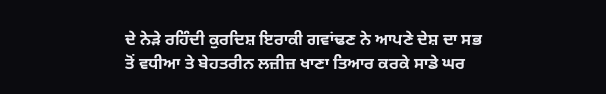ਦੇ ਨੇੜੇ ਰਹਿੰਦੀ ਕੁਰਦਿਸ਼ ਇਰਾਕੀ ਗਵਾਂਢਣ ਨੇ ਆਪਣੇ ਦੇਸ਼ ਦਾ ਸਭ ਤੋਂ ਵਧੀਆ ਤੇ ਬੇਹਤਰੀਨ ਲਜ਼ੀਜ਼ ਖਾਣਾ ਤਿਆਰ ਕਰਕੇ ਸਾਡੇ ਘਰ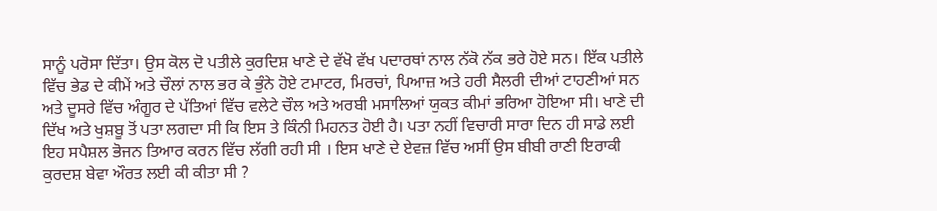ਸਾਨੂੰ ਪਰੋਸਾ ਦਿੱਤਾ। ਉਸ ਕੋਲ ਦੋ ਪਤੀਲੇ ਕੁਰਦਿਸ਼ ਖਾਣੇ ਦੇ ਵੱਖੋ ਵੱਖ ਪਦਾਰਥਾਂ ਨਾਲ ਨੱਕੋ ਨੱਕ ਭਰੇ ਹੋਏ ਸਨ। ਇੱਕ ਪਤੀਲੇ ਵਿੱਚ ਭੇਡ ਦੇ ਕੀਮੇਂ ਅਤੇ ਚੌਲਾਂ ਨਾਲ ਭਰ ਕੇ ਭੁੰਨੇ ਹੋਏ ਟਮਾਟਰ, ਮਿਰਚਾਂ, ਪਿਆਜ਼ ਅਤੇ ਹਰੀ ਸੈਲਰੀ ਦੀਆਂ ਟਾਹਣੀਆਂ ਸਨ ਅਤੇ ਦੂਸਰੇ ਵਿੱਚ ਅੰਗੂਰ ਦੇ ਪੱਤਿਆਂ ਵਿੱਚ ਵਲੇਟੇ ਚੌਲ ਅਤੇ ਅਰਬੀ ਮਸਾਲਿਆਂ ਯੁਕਤ ਕੀਮਾਂ ਭਰਿਆ ਹੋਇਆ ਸੀ। ਖਾਣੇ ਦੀ ਦਿੱਖ ਅਤੇ ਖੁਸ਼ਬੂ ਤੋਂ ਪਤਾ ਲਗਦਾ ਸੀ ਕਿ ਇਸ ਤੇ ਕਿੰਨੀ ਮਿਹਨਤ ਹੋਈ ਹੈ। ਪਤਾ ਨਹੀਂ ਵਿਚਾਰੀ ਸਾਰਾ ਦਿਨ ਹੀ ਸਾਡੇ ਲਈ ਇਹ ਸਪੈਸ਼ਲ ਭੋਜਨ ਤਿਆਰ ਕਰਨ ਵਿੱਚ ਲੱਗੀ ਰਹੀ ਸੀ । ਇਸ ਖਾਣੇ ਦੇ ਏਵਜ਼ ਵਿੱਚ ਅਸੀਂ ਉਸ ਬੀਬੀ ਰਾਣੀ ਇਰਾਕੀ ਕੁਰਦਸ਼ ਬੇਵਾ ਔਰਤ ਲਈ ਕੀ ਕੀਤਾ ਸੀ ?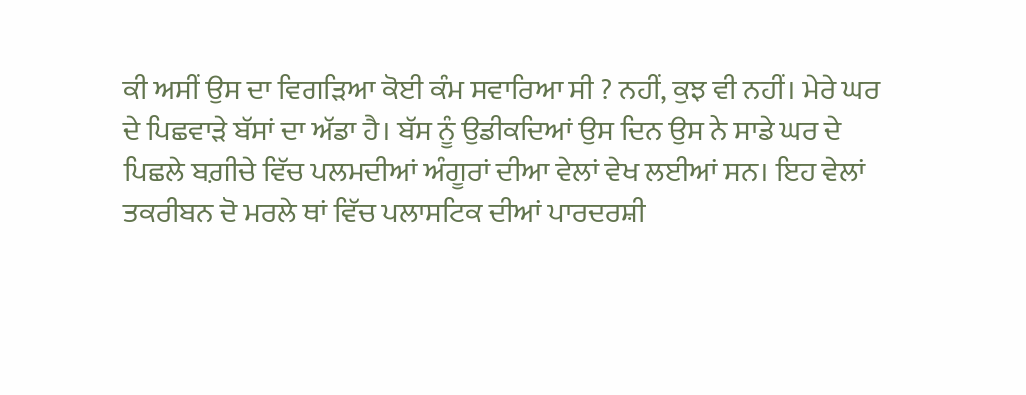ਕੀ ਅਸੀਂ ਉਸ ਦਾ ਵਿਗੜਿਆ ਕੋਈ ਕੰਮ ਸਵਾਰਿਆ ਸੀ ? ਨਹੀਂ, ਕੁਝ ਵੀ ਨਹੀਂ। ਮੇਰੇ ਘਰ ਦੇ ਪਿਛਵਾੜੇ ਬੱਸਾਂ ਦਾ ਅੱਡਾ ਹੈ। ਬੱਸ ਨੂੰ ਉਡੀਕਦਿਆਂ ਉਸ ਦਿਨ ਉਸ ਨੇ ਸਾਡੇ ਘਰ ਦੇ ਪਿਛਲੇ ਬਗ਼ੀਚੇ ਵਿੱਚ ਪਲਮਦੀਆਂ ਅੰਗੂਰਾਂ ਦੀਆ ਵੇਲਾਂ ਵੇਖ ਲਈਆਂ ਸਨ। ਇਹ ਵੇਲਾਂ ਤਕਰੀਬਨ ਦੋ ਮਰਲੇ ਥਾਂ ਵਿੱਚ ਪਲਾਸਟਿਕ ਦੀਆਂ ਪਾਰਦਰਸ਼ੀ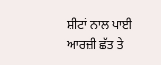ਸ਼ੀਟਾਂ ਨਾਲ ਪਾਈ ਆਰਜ਼ੀ ਛੱਤ ਤੇ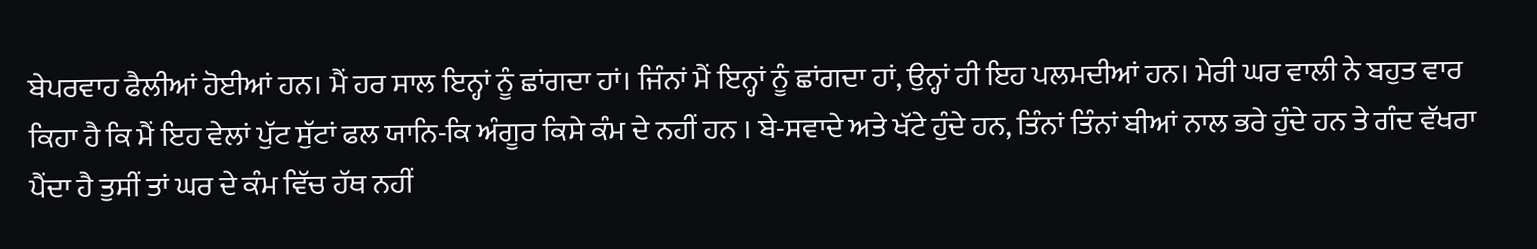ਬੇਪਰਵਾਹ ਫੈਲੀਆਂ ਹੋਈਆਂ ਹਨ। ਮੈਂ ਹਰ ਸਾਲ ਇਨ੍ਹਾਂ ਨੂੰ ਛਾਂਗਦਾ ਹਾਂ। ਜਿੰਨਾਂ ਮੈਂ ਇਨ੍ਹਾਂ ਨੂੰ ਛਾਂਗਦਾ ਹਾਂ, ਉਨ੍ਹਾਂ ਹੀ ਇਹ ਪਲਮਦੀਆਂ ਹਨ। ਮੇਰੀ ਘਰ ਵਾਲੀ ਨੇ ਬਹੁਤ ਵਾਰ ਕਿਹਾ ਹੈ ਕਿ ਮੈਂ ਇਹ ਵੇਲਾਂ ਪੁੱਟ ਸੁੱਟਾਂ ਫਲ ਯਾਨਿ-ਕਿ ਅੰਗੂਰ ਕਿਸੇ ਕੰਮ ਦੇ ਨਹੀਂ ਹਨ । ਬੇ-ਸਵਾਦੇ ਅਤੇ ਖੱਟੇ ਹੁੰਦੇ ਹਨ, ਤਿੰਨਾਂ ਤਿੰਨਾਂ ਬੀਆਂ ਨਾਲ ਭਰੇ ਹੁੰਦੇ ਹਨ ਤੇ ਗੰਦ ਵੱਖਰਾ ਪੈਂਦਾ ਹੈ ਤੁਸੀਂ ਤਾਂ ਘਰ ਦੇ ਕੰਮ ਵਿੱਚ ਹੱਥ ਨਹੀਂ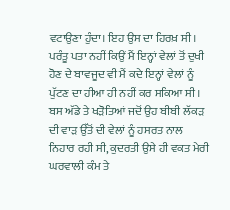ਵਟਾਉਣਾ ਹੁੰਦਾ। ਇਹ ਉਸ ਦਾ ਹਿਰਖ਼ ਸੀ। ਪਰੰਤੂ ਪਤਾ ਨਹੀਂ ਕਿਉਂ ਮੈਂ ਇਨ੍ਹਾਂ ਵੇਲਾਂ ਤੋਂ ਦੁਖੀ ਹੋਣ ਦੇ ਬਾਵਜੂਦ ਵੀ ਮੈਂ ਕਦੇ ਇਨ੍ਹਾਂ ਵੇਲਾਂ ਨੂੰ ਪੁੱਟਣ ਦਾ ਹੀਆ ਹੀ ਨਹੀਂ ਕਰ ਸਕਿਆ ਸੀ। ਬਸ ਅੱਡੇ ਤੇ ਖੜੋਤਿਆਂ ਜਦੋਂ ਉਹ ਬੀਬੀ ਲੱਕੜ ਦੀ ਵਾੜ ਉੱਤੋਂ ਦੀ ਵੇਲਾਂ ਨੂੰ ਹਸਰਤ ਨਾਲ ਨਿਹਾਰ ਰਹੀ ਸੀ, ਕੁਦਰਤੀ ਉਸੇ ਹੀ ਵਕਤ ਮੇਰੀ ਘਰਵਾਲੀ ਕੰਮ ਤੇ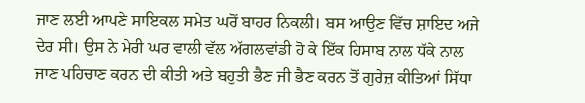ਜਾਣ ਲਈ ਆਪਣੇ ਸਾਇਕਲ ਸਮੇਤ ਘਰੋਂ ਬਾਹਰ ਨਿਕਲੀ। ਬਸ ਆਉਣ ਵਿੱਚ ਸ਼ਾਇਦ ਅਜੇ ਦੇਰ ਸੀ। ਉਸ ਨੇ ਮੇਰੀ ਘਰ ਵਾਲੀ ਵੱਲ ਅੱਗਲਵਾਂਡੀ ਹੋ ਕੇ ਇੱਕ ਹਿਸਾਬ ਨਾਲ ਧੱਕੇ ਨਾਲ ਜਾਣ ਪਹਿਚਾਣ ਕਰਨ ਦੀ ਕੀਤੀ ਅਤੇ ਬਹੁਤੀ ਭੈਣ ਜੀ ਭੈਣ ਕਰਨ ਤੋਂ ਗੁਰੇਜ਼ ਕੀਤਿਆਂ ਸਿੱਧਾ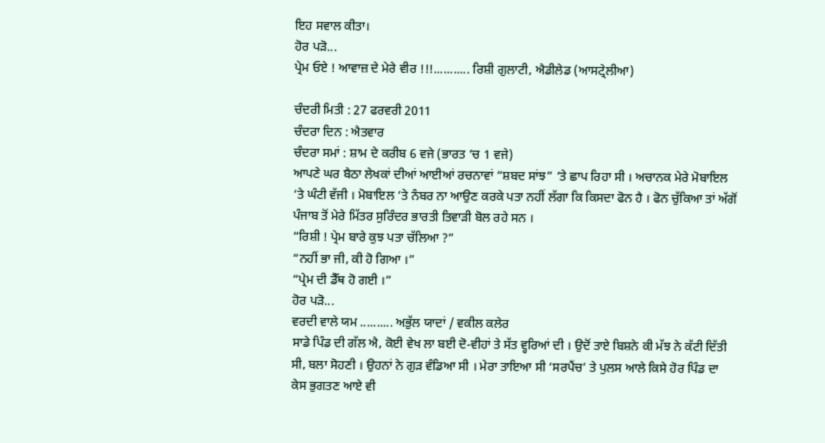ਇਹ ਸਵਾਲ ਕੀਤਾ।
ਹੋਰ ਪੜੋ...
ਪ੍ਰੇਮ ਓਏ ! ਆਵਾਜ਼ ਦੇ ਮੇਰੇ ਵੀਰ !!!........... ਰਿਸ਼ੀ ਗੁਲਾਟੀ, ਐਡੀਲੇਡ (ਆਸਟ੍ਰੇਲੀਆ)

ਚੰਦਰੀ ਮਿਤੀ : 27 ਫਰਵਰੀ 2011
ਚੰਦਰਾ ਦਿਨ : ਐਤਵਾਰ
ਚੰਦਰਾ ਸਮਾਂ : ਸ਼ਾਮ ਦੇ ਕਰੀਬ 6 ਵਜੇ (ਭਾਰਤ ‘ਚ 1 ਵਜੇ)
ਆਪਣੇ ਘਰ ਬੈਠਾ ਲੇਖਕਾਂ ਦੀਆਂ ਆਈਆਂ ਰਚਨਾਵਾਂ “ਸ਼ਬਦ ਸਾਂਝ” ‘ਤੇ ਛਾਪ ਰਿਹਾ ਸੀ । ਅਚਾਨਕ ਮੇਰੇ ਮੋਬਾਇਲ ‘ਤੇ ਘੰਟੀ ਵੱਜੀ । ਮੋਬਾਇਲ ‘ਤੇ ਨੰਬਰ ਨਾ ਆਉਣ ਕਰਕੇ ਪਤਾ ਨਹੀਂ ਲੱਗਾ ਕਿ ਕਿਸਦਾ ਫੋਨ ਹੈ । ਫੋਨ ਚੁੱਕਿਆ ਤਾਂ ਅੱਗੋਂ ਪੰਜਾਬ ਤੋਂ ਮੇਰੇ ਮਿੱਤਰ ਸੁਰਿੰਦਰ ਭਾਰਤੀ ਤਿਵਾੜੀ ਬੋਲ ਰਹੇ ਸਨ ।
“ਰਿਸ਼ੀ ! ਪ੍ਰੇਮ ਬਾਰੇ ਕੁਝ ਪਤਾ ਚੱਲਿਆ ?”
“ਨਹੀਂ ਭਾ ਜੀ, ਕੀ ਹੋ ਗਿਆ ।”
“ਪ੍ਰੇਮ ਦੀ ਡੈੱਥ ਹੋ ਗਈ ।”
ਹੋਰ ਪੜੋ...
ਵਰਦੀ ਵਾਲੇ ਯਮ .......... ਅਭੁੱਲ ਯਾਦਾਂ / ਵਕੀਲ ਕਲੇਰ
ਸਾਡੇ ਪਿੰਡ ਦੀ ਗੱਲ ਐ, ਕੋਈ ਵੇਖ ਲਾ ਬਈ ਦੋ-ਵੀਹਾਂ ਤੇ ਸੱਤ ਵ੍ਹਰਿਆਂ ਦੀ । ਉਦੋਂ ਤਾਏ ਬਿਸ਼ਨੇ ਕੀ ਮੱਝ ਨੇ ਕੱਟੀ ਦਿੱਤੀ ਸੀ, ਬਲਾ ਸੋਹਣੀ । ਉਹਨਾਂ ਨੇ ਗੁੜ ਵੰਡਿਆ ਸੀ । ਮੇਰਾ ਤਾਇਆ ਸੀ ‘ਸਰਪੈਂਚ’ ਤੇ ਪੁਲਸ ਆਲੇ ਕਿਸੇ ਹੋਰ ਪਿੰਡ ਦਾ ਕੇਸ ਭੁਗਤਣ ਆਏ ਵੀ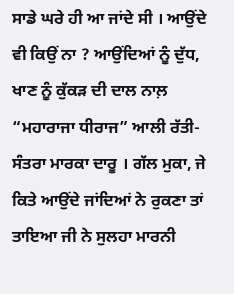ਸਾਡੇ ਘਰੇ ਹੀ ਆ ਜਾਂਦੇ ਸੀ । ਆਉਂਦੇ ਵੀ ਕਿਉਂ ਨਾ ? ਆਉਂਦਿਆਂ ਨੂੰ ਦੁੱਧ, ਖਾਣ ਨੂੰ ਕੁੱਕੜ ਦੀ ਦਾਲ ਨਾਲ਼ “ਮਹਾਰਾਜਾ ਧੀਰਾਜ” ਆਲੀ ਰੱਤੀ-ਸੰਤਰਾ ਮਾਰਕਾ ਦਾਰੂ । ਗੱਲ ਮੁਕਾ, ਜੇ ਕਿਤੇ ਆਉਂਦੇ ਜਾਂਦਿਆਂ ਨੇ ਰੁਕਣਾ ਤਾਂ ਤਾਇਆ ਜੀ ਨੇ ਸੁਲਹਾ ਮਾਰਨੀ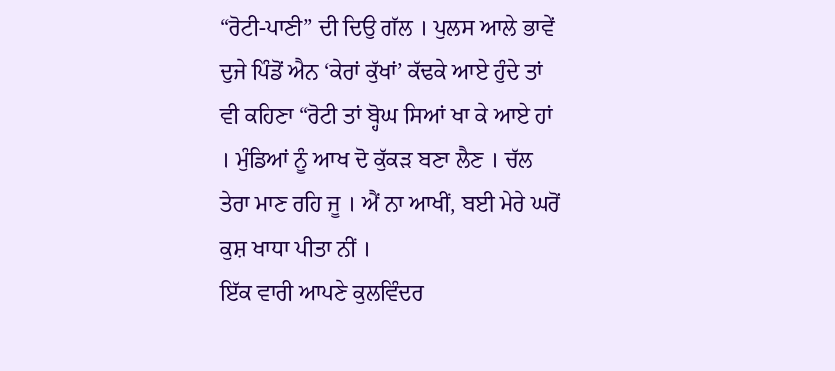“ਰੋਟੀ-ਪਾਣੀ” ਦੀ ਦਿਉ ਗੱਲ । ਪੁਲਸ ਆਲੇ ਭਾਵੇਂ ਦੁਜੇ ਪਿੰਡੋਂ ਐਨ ‘ਕੇਰਾਂ ਕੁੱਖਾਂ’ ਕੱਢਕੇ ਆਏ ਹੁੰਦੇ ਤਾਂ ਵੀ ਕਹਿਣਾ “ਰੋਟੀ ਤਾਂ ਬ੍ਹੋਘ ਸਿਆਂ ਖਾ ਕੇ ਆਏ ਹਾਂ । ਮੁੰਡਿਆਂ ਨੂੰ ਆਖ ਦੋ ਕੁੱਕੜ ਬਣਾ ਲੈਣ । ਚੱਲ ਤੇਰਾ ਮਾਣ ਰਹਿ ਜੂ । ਐਂ ਨਾ ਆਖੀਂ, ਬਈ ਮੇਰੇ ਘਰੋਂ ਕੁਸ਼ ਖਾਧਾ ਪੀਤਾ ਨੀਂ ।
ਇੱਕ ਵਾਰੀ ਆਪਣੇ ਕੁਲਵਿੰਦਰ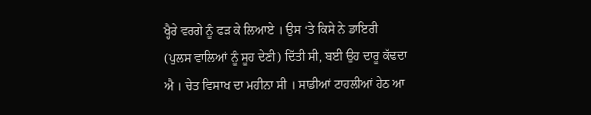ਖ੍ਹੈਰੇ ਵਰਗੇ ਨੂੰ ਫੜ ਕੇ ਲਿਆਏ । ਉਸ ‘ਤੇ ਕਿਸੇ ਨੇ ਡਾਇਰੀ (ਪੁਲਸ ਵਾਲਿਆਂ ਨੂੰ ਸੂਹ ਦੇਣੀ) ਦਿੱਤੀ ਸੀ, ਬਈ ਉਹ ਦਾਰੂ ਕੱਢਦਾ ਐ । ਚੇਤ ਵਿਸਾਖ ਦਾ ਮਹੀਨਾ ਸੀ । ਸਾਡੀਆਂ ਟਾਹਲੀਆਂ ਹੇਠ ਆ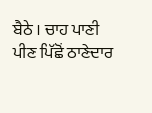ਬੈਠੇ । ਚਾਹ ਪਾਣੀ ਪੀਣ ਪਿੱਛੋਂ ਠਾਣੇਦਾਰ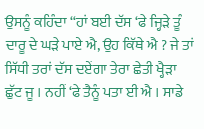ਉਸਨੂੰ ਕਹਿੰਦਾ “ਹਾਂ ਬਈ ਦੱਸ ‘ਫੇ ਜ੍ਹਿੜੇ ਤੂੰ ਦਾਰੂ ਦੇ ਘੜੇ ਪਾਏ ਐ, ਉਹ ਕਿੱਥੇ ਐ ? ਜੇ ਤਾਂ ਸਿੱਧੀ ਤਰਾਂ ਦੱਸ ਦਏਂਗਾ ਤੇਰਾ ਛੇਤੀ ਖ੍ਹੈੜਾ ਛੁੱਟ ਜੂ । ਨਹੀਂ ‘ਫੇ ਤੈਨੂੰ ਪਤਾ ਈ ਐ । ਸਾਡੇ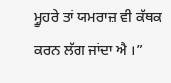ਮ੍ਹੂਹਰੇ ਤਾਂ ਯਮਰਾਜ਼ ਵੀ ਕੱਥਕ ਕਰਨ ਲੱਗ ਜਾਂਦਾ ਐ ।”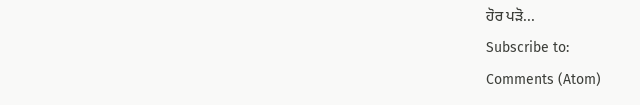ਹੋਰ ਪੜੋ...
Subscribe to:
Comments (Atom)